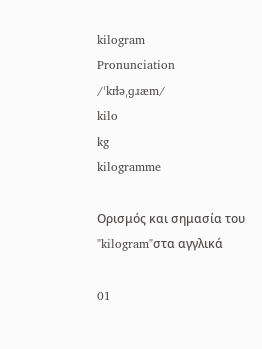kilogram
Pronunciation
/ˈkɪɫəˌɡɹæm/
kilo
kg
kilogramme

Ορισμός και σημασία του "kilogram"στα αγγλικά

01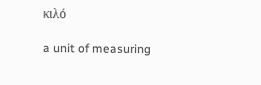κιλό

a unit of measuring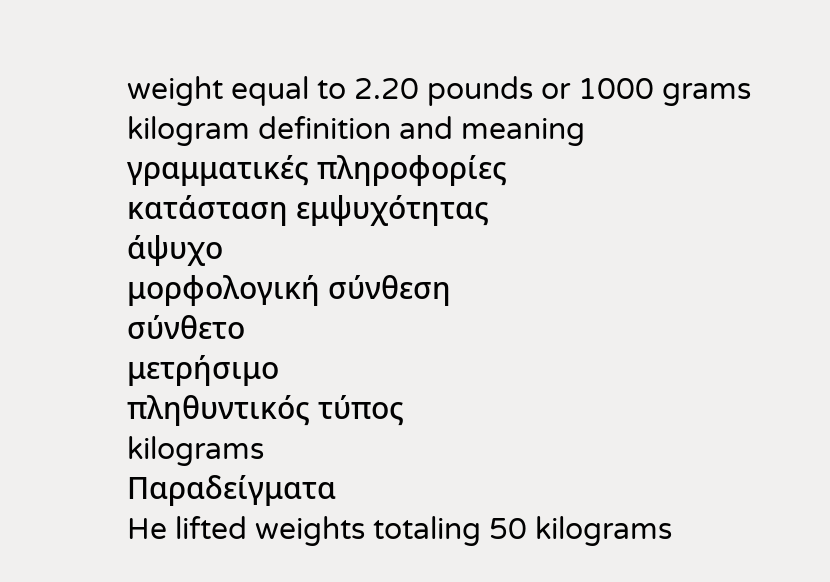weight equal to 2.20 pounds or 1000 grams
kilogram definition and meaning
γραμματικές πληροφορίες
κατάσταση εμψυχότητας
άψυχο
μορφολογική σύνθεση
σύνθετο
μετρήσιμο
πληθυντικός τύπος
kilograms
Παραδείγματα
He lifted weights totaling 50 kilograms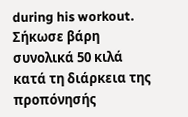during his workout.
Σήκωσε βάρη συνολικά 50 κιλά κατά τη διάρκεια της προπόνησής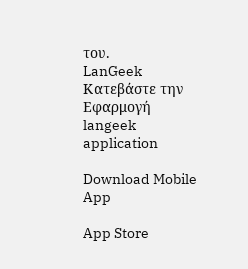του.
LanGeek
Κατεβάστε την Εφαρμογή
langeek application

Download Mobile App

App Store